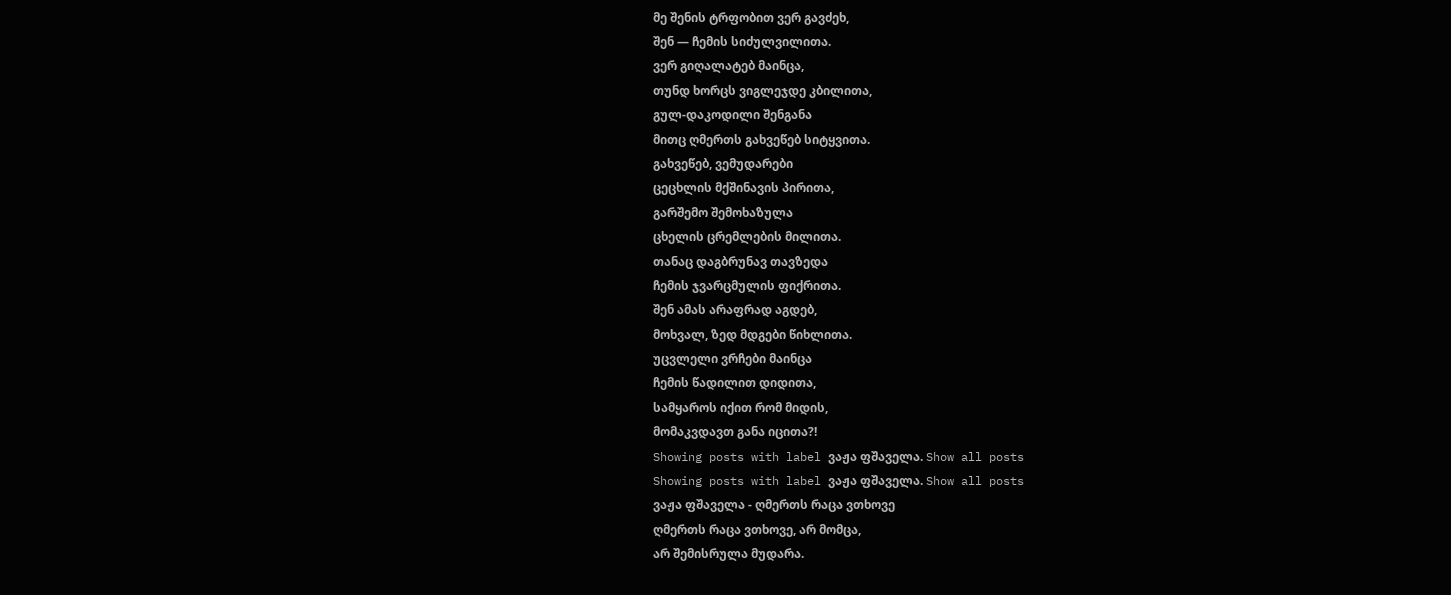მე შენის ტრფობით ვერ გავძეხ,
შენ — ჩემის სიძულვილითა.
ვერ გიღალატებ მაინცა,
თუნდ ხორცს ვიგლეჯდე კბილითა,
გულ-დაკოდილი შენგანა
მითც ღმერთს გახვეწებ სიტყვითა.
გახვეწებ, ვემუდარები
ცეცხლის მქშინავის პირითა,
გარშემო შემოხაზულა
ცხელის ცრემლების მილითა.
თანაც დაგბრუნავ თავზედა
ჩემის ჯვარცმულის ფიქრითა.
შენ ამას არაფრად აგდებ,
მოხვალ, ზედ მდგები წიხლითა.
უცვლელი ვრჩები მაინცა
ჩემის წადილით დიდითა,
სამყაროს იქით რომ მიდის,
მომაკვდავთ განა იცითა?!
Showing posts with label ვაჟა ფშაველა. Show all posts
Showing posts with label ვაჟა ფშაველა. Show all posts
ვაჟა ფშაველა - ღმერთს რაცა ვთხოვე
ღმერთს რაცა ვთხოვე, არ მომცა,
არ შემისრულა მუდარა.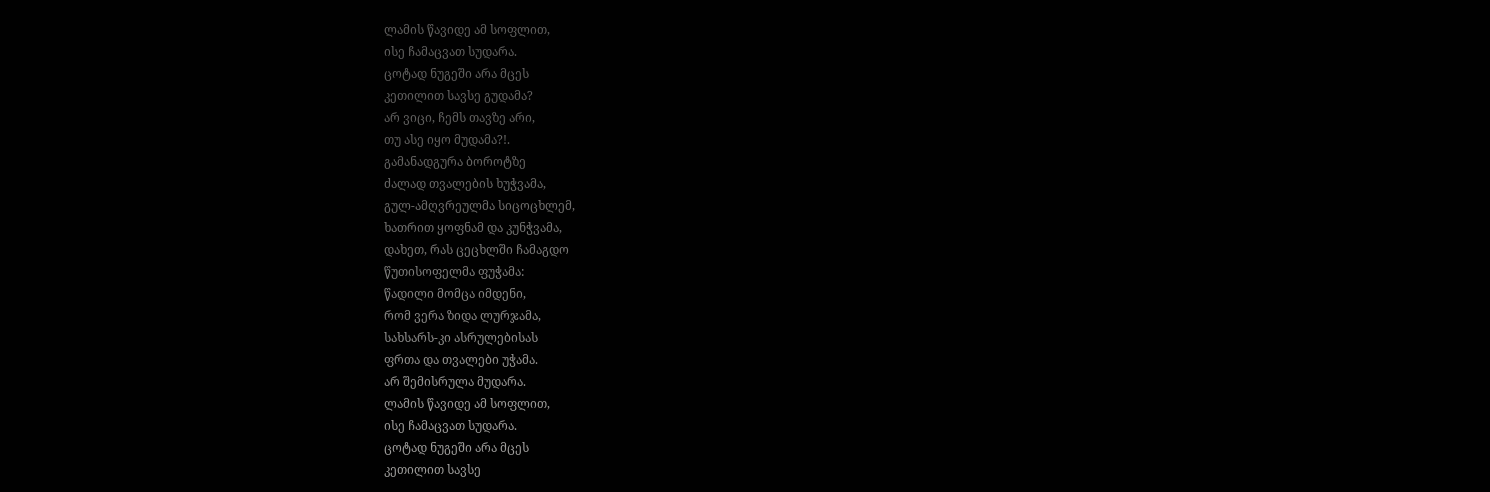ლამის წავიდე ამ სოფლით,
ისე ჩამაცვათ სუდარა.
ცოტად ნუგეში არა მცეს
კეთილით სავსე გუდამა?
არ ვიცი, ჩემს თავზე არი,
თუ ასე იყო მუდამა?!.
გამანადგურა ბოროტზე
ძალად თვალების ხუჭვამა,
გულ-ამღვრეულმა სიცოცხლემ,
ხათრით ყოფნამ და კუნჭვამა,
დახეთ, რას ცეცხლში ჩამაგდო
წუთისოფელმა ფუჭამა:
წადილი მომცა იმდენი,
რომ ვერა ზიდა ლურჯამა,
სახსარს-კი ასრულებისას
ფრთა და თვალები უჭამა.
არ შემისრულა მუდარა.
ლამის წავიდე ამ სოფლით,
ისე ჩამაცვათ სუდარა.
ცოტად ნუგეში არა მცეს
კეთილით სავსე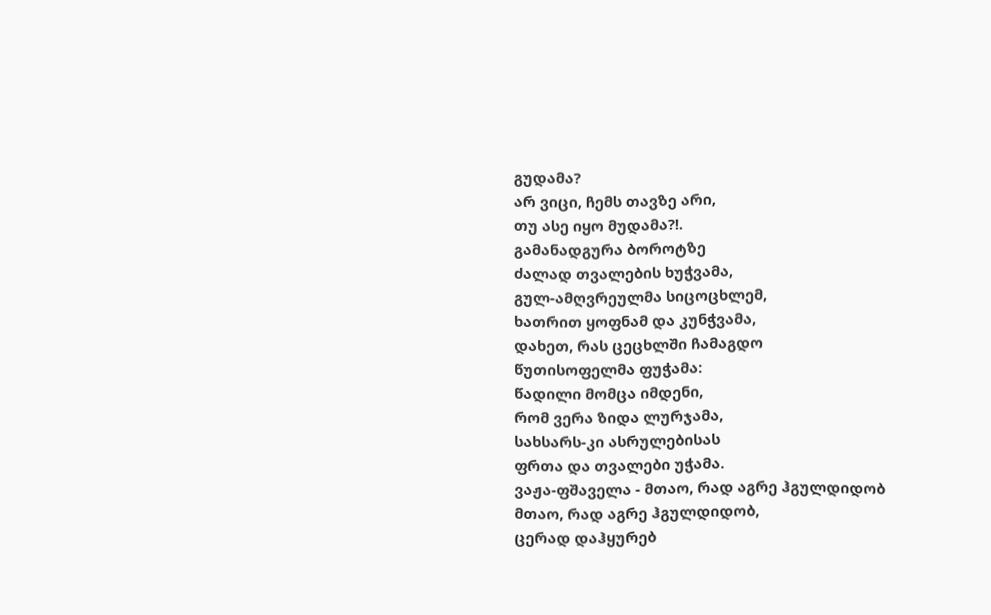გუდამა?
არ ვიცი, ჩემს თავზე არი,
თუ ასე იყო მუდამა?!.
გამანადგურა ბოროტზე
ძალად თვალების ხუჭვამა,
გულ-ამღვრეულმა სიცოცხლემ,
ხათრით ყოფნამ და კუნჭვამა,
დახეთ, რას ცეცხლში ჩამაგდო
წუთისოფელმა ფუჭამა:
წადილი მომცა იმდენი,
რომ ვერა ზიდა ლურჯამა,
სახსარს-კი ასრულებისას
ფრთა და თვალები უჭამა.
ვაჟა-ფშაველა - მთაო, რად აგრე ჰგულდიდობ
მთაო, რად აგრე ჰგულდიდობ,
ცერად დაჰყურებ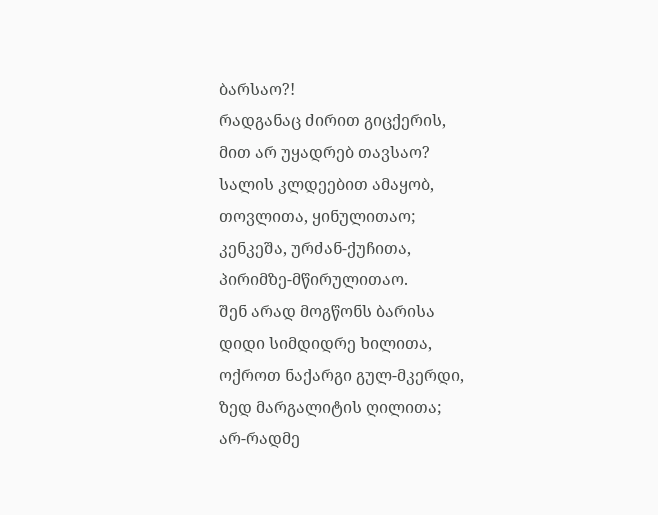ბარსაო?!
რადგანაც ძირით გიცქერის,
მით არ უყადრებ თავსაო?
სალის კლდეებით ამაყობ,
თოვლითა, ყინულითაო;
კენკეშა, ურძან-ქუჩითა,
პირიმზე-მწირულითაო.
შენ არად მოგწონს ბარისა
დიდი სიმდიდრე ხილითა,
ოქროთ ნაქარგი გულ-მკერდი,
ზედ მარგალიტის ღილითა;
არ-რადმე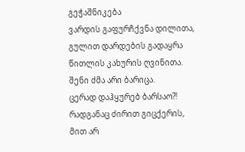გეჭაშნიკება
ვარდის გაფურჩქვნა დილითა,
გულით დარდების გადაყრა
წითლის კახურის ღვინითა.
შენი ძმა არი ბარიცა.
ცერად დაჰყურებ ბარსაო?!
რადგანაც ძირით გიცქერის,
მით არ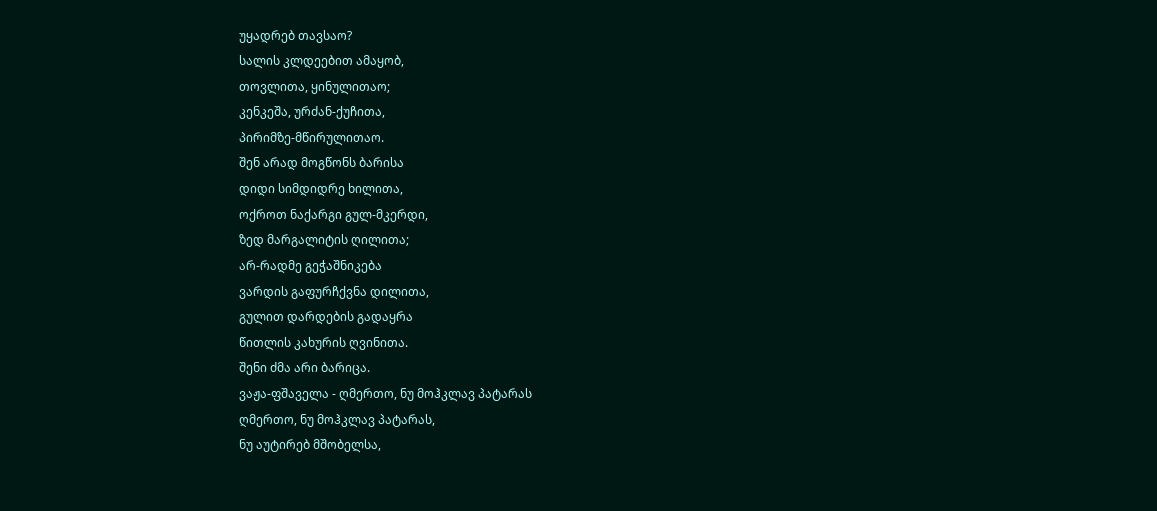უყადრებ თავსაო?
სალის კლდეებით ამაყობ,
თოვლითა, ყინულითაო;
კენკეშა, ურძან-ქუჩითა,
პირიმზე-მწირულითაო.
შენ არად მოგწონს ბარისა
დიდი სიმდიდრე ხილითა,
ოქროთ ნაქარგი გულ-მკერდი,
ზედ მარგალიტის ღილითა;
არ-რადმე გეჭაშნიკება
ვარდის გაფურჩქვნა დილითა,
გულით დარდების გადაყრა
წითლის კახურის ღვინითა.
შენი ძმა არი ბარიცა.
ვაჟა-ფშაველა - ღმერთო, ნუ მოჰკლავ პატარას
ღმერთო, ნუ მოჰკლავ პატარას,
ნუ აუტირებ მშობელსა,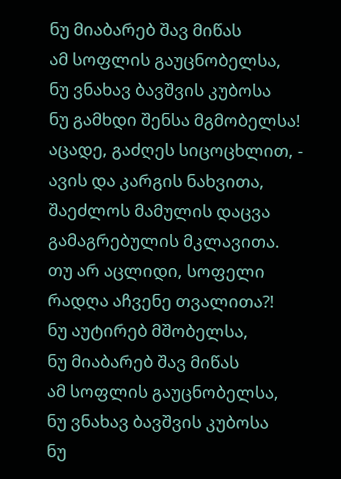ნუ მიაბარებ შავ მიწას
ამ სოფლის გაუცნობელსა,
ნუ ვნახავ ბავშვის კუბოსა
ნუ გამხდი შენსა მგმობელსა!
აცადე, გაძღეს სიცოცხლით, -
ავის და კარგის ნახვითა,
შაეძლოს მამულის დაცვა
გამაგრებულის მკლავითა.
თუ არ აცლიდი, სოფელი
რადღა აჩვენე თვალითა?!
ნუ აუტირებ მშობელსა,
ნუ მიაბარებ შავ მიწას
ამ სოფლის გაუცნობელსა,
ნუ ვნახავ ბავშვის კუბოსა
ნუ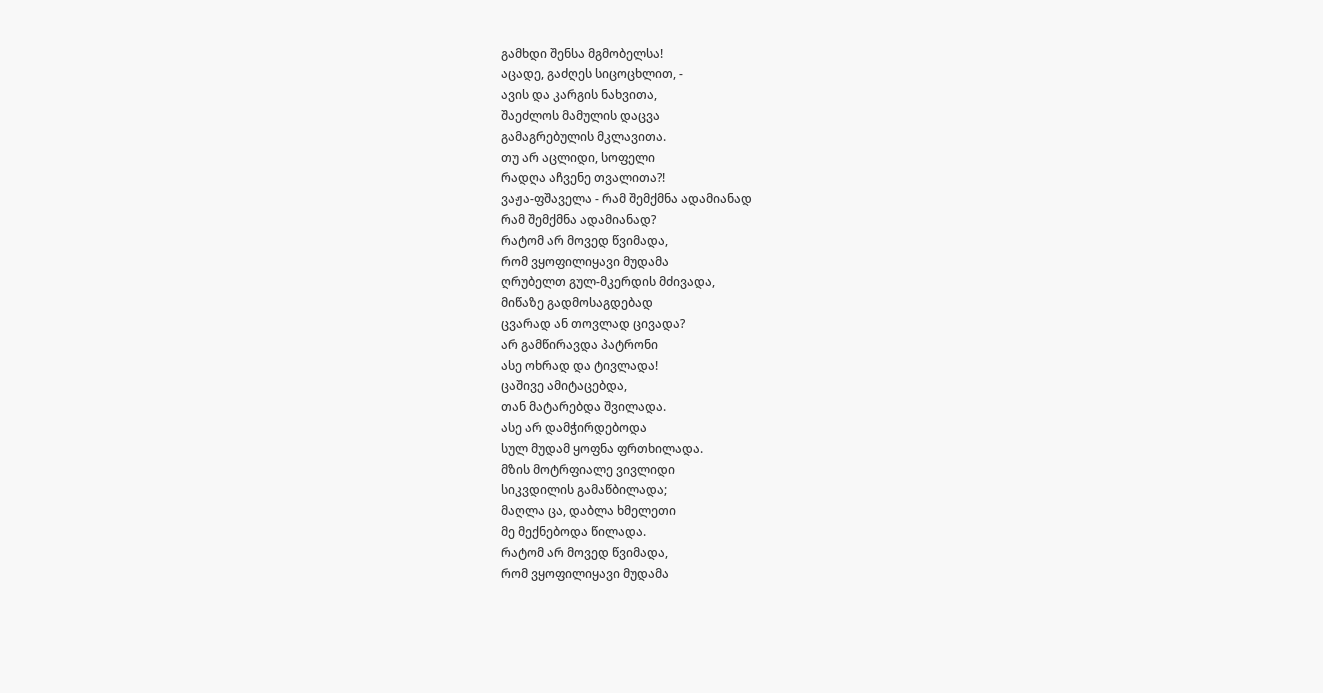გამხდი შენსა მგმობელსა!
აცადე, გაძღეს სიცოცხლით, -
ავის და კარგის ნახვითა,
შაეძლოს მამულის დაცვა
გამაგრებულის მკლავითა.
თუ არ აცლიდი, სოფელი
რადღა აჩვენე თვალითა?!
ვაჟა-ფშაველა - რამ შემქმნა ადამიანად
რამ შემქმნა ადამიანად?
რატომ არ მოვედ წვიმადა,
რომ ვყოფილიყავი მუდამა
ღრუბელთ გულ-მკერდის მძივადა,
მიწაზე გადმოსაგდებად
ცვარად ან თოვლად ცივადა?
არ გამწირავდა პატრონი
ასე ოხრად და ტივლადა!
ცაშივე ამიტაცებდა,
თან მატარებდა შვილადა.
ასე არ დამჭირდებოდა
სულ მუდამ ყოფნა ფრთხილადა.
მზის მოტრფიალე ვივლიდი
სიკვდილის გამაწბილადა;
მაღლა ცა, დაბლა ხმელეთი
მე მექნებოდა წილადა.
რატომ არ მოვედ წვიმადა,
რომ ვყოფილიყავი მუდამა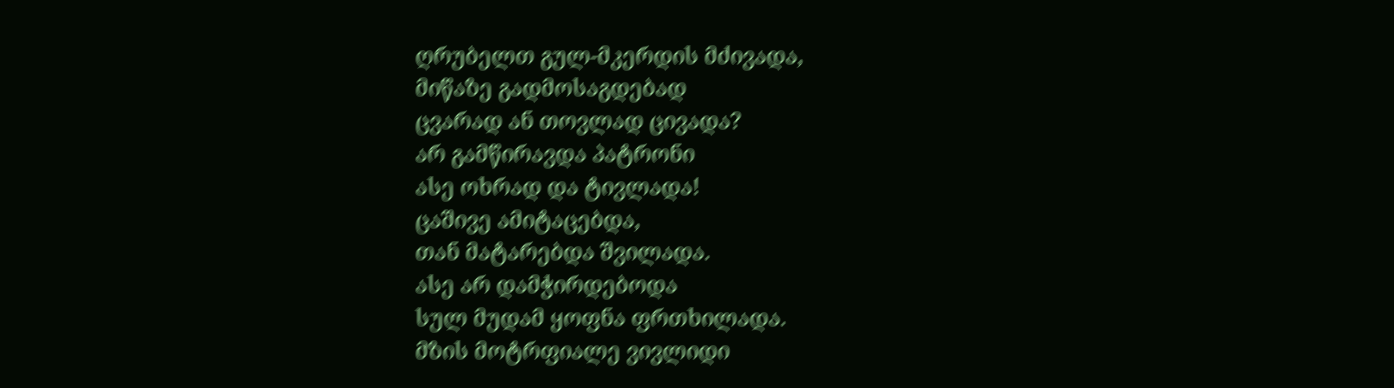ღრუბელთ გულ-მკერდის მძივადა,
მიწაზე გადმოსაგდებად
ცვარად ან თოვლად ცივადა?
არ გამწირავდა პატრონი
ასე ოხრად და ტივლადა!
ცაშივე ამიტაცებდა,
თან მატარებდა შვილადა.
ასე არ დამჭირდებოდა
სულ მუდამ ყოფნა ფრთხილადა.
მზის მოტრფიალე ვივლიდი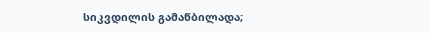სიკვდილის გამაწბილადა;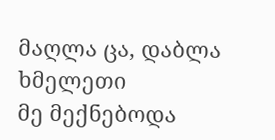მაღლა ცა, დაბლა ხმელეთი
მე მექნებოდა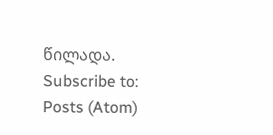წილადა.
Subscribe to:
Posts (Atom)